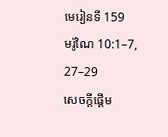មេរៀនទី 159
មរ៉ូណៃ 10:1–7, 27–29
សេចក្តីផ្ដើម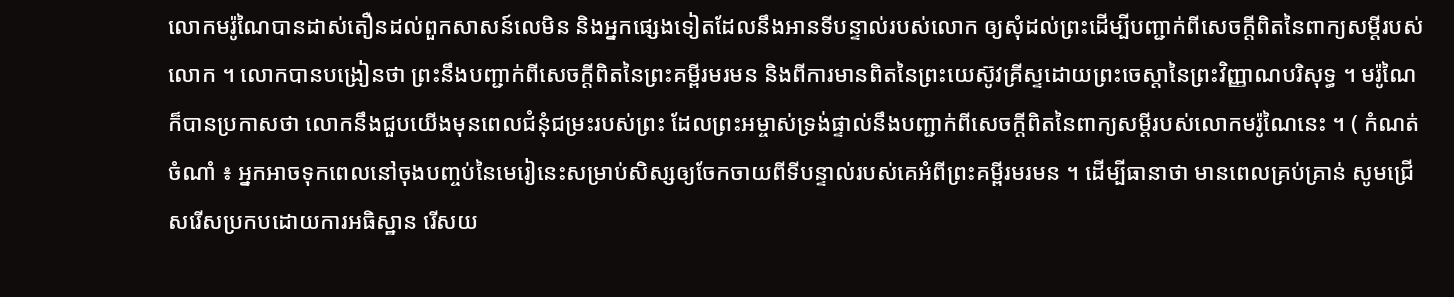លោកមរ៉ូណៃបានដាស់តឿនដល់ពួកសាសន៍លេមិន និងអ្នកផ្សេងទៀតដែលនឹងអានទីបន្ទាល់របស់លោក ឲ្យសុំដល់ព្រះដើម្បីបញ្ជាក់ពីសេចក្ដីពិតនៃពាក្យសម្ដីរបស់លោក ។ លោកបានបង្រៀនថា ព្រះនឹងបញ្ជាក់ពីសេចក្ដីពិតនៃព្រះគម្ពីរមរមន និងពីការមានពិតនៃព្រះយេស៊ូវគ្រីស្ទដោយព្រះចេស្តានៃព្រះវិញ្ញាណបរិសុទ្ធ ។ មរ៉ូណៃក៏បានប្រកាសថា លោកនឹងជួបយើងមុនពេលជំនុំជម្រះរបស់ព្រះ ដែលព្រះអម្ចាស់ទ្រង់ផ្ទាល់នឹងបញ្ជាក់ពីសេចក្ដីពិតនៃពាក្យសម្ដីរបស់លោកមរ៉ូណៃនេះ ។ ( កំណត់ចំណាំ ៖ អ្នកអាចទុកពេលនៅចុងបញ្ចប់នៃមេរៀនេះសម្រាប់សិស្សឲ្យចែកចាយពីទីបន្ទាល់របស់គេអំពីព្រះគម្ពីរមរមន ។ ដើម្បីធានាថា មានពេលគ្រប់គ្រាន់ សូមជ្រើសរើសប្រកបដោយការអធិស្ឋាន រើសយ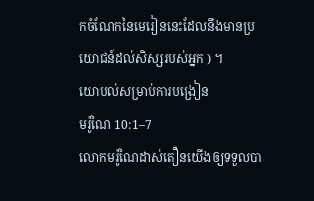កចំណែកនៃមេរៀននេះដែលនឹងមានប្រយោជន៍ដល់សិស្សរបស់អ្នក ) ។
យោបល់សម្រាប់ការបង្រៀន
មរ៉ូណៃ 10:1–7
លោកមរ៉ូណៃដាស់តឿនយើងឲ្យទទួលបា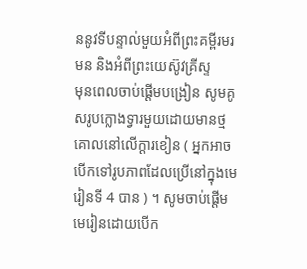ននូវទីបន្ទាល់មួយអំពីព្រះគម្ពីរមរមន និងអំពីព្រះយេស៊ូវគ្រីស្ទ
មុនពេលចាប់ផ្ដើមបង្រៀន សូមគូសរូបក្លោងទ្វារមួយដោយមានថ្មគោលនៅលើក្ដារខៀន ( អ្នកអាចបើកទៅរូបភាពដែលប្រើនៅក្នុងមេរៀនទី 4 បាន ) ។ សូមចាប់ផ្ដើមមេរៀនដោយបើក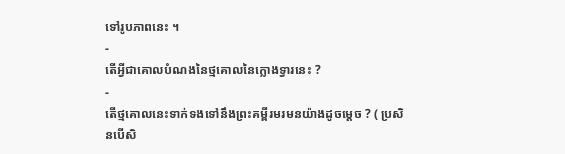ទៅរូបភាពនេះ ។
-
តើអ្វីជាគោលបំណងនៃថ្មគោលនៃក្លោងទ្វារនេះ ?
-
តើថ្មគោលនេះទាក់ទងទៅនឹងព្រះគម្ពីរមរមនយ៉ាងដូចម្ដេច ? ( ប្រសិនបើសិ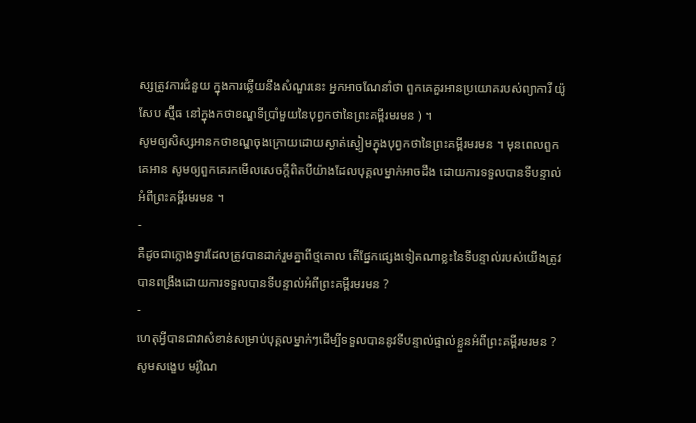ស្សត្រូវការជំនួយ ក្នុងការឆ្លើយនឹងសំណួរនេះ អ្នកអាចណែនាំថា ពួកគេគួរអានប្រយោគរបស់ព្យាការី យ៉ូសែប ស្ម៊ីធ នៅក្នុងកថាខណ្ឌទីប្រាំមួយនៃបុព្វកថានៃព្រះគម្ពីរមរមន ) ។
សូមឲ្យសិស្សអានកថាខណ្ឌចុងក្រោយដោយស្ងាត់ស្ងៀមក្នុងបុព្វកថានៃព្រះគម្ពីរមរមន ។ មុនពេលពួកគេអាន សូមឲ្យពួកគេរកមើលសេចក្ដីពិតបីយ៉ាងដែលបុគ្គលម្នាក់អាចដឹង ដោយការទទួលបានទីបន្ទាល់អំពីព្រះគម្ពីរមរមន ។
-
គឺដូចជាក្លោងទ្វារដែលត្រូវបានដាក់រួមគ្នាពីថ្មគោល តើផ្នែកផ្សេងទៀតណាខ្លះនៃទីបន្ទាល់របស់យើងត្រូវបានពង្រឹងដោយការទទួលបានទីបន្ទាល់អំពីព្រះគម្ពីរមរមន ?
-
ហេតុអ្វីបានជាវាសំខាន់សម្រាប់បុគ្គលម្នាក់ៗដើម្បីទទួលបាននូវទីបន្ទាល់ផ្ទាល់ខ្លួនអំពីព្រះគម្ពីរមរមន ?
សូមសង្ខេប មរ៉ូណៃ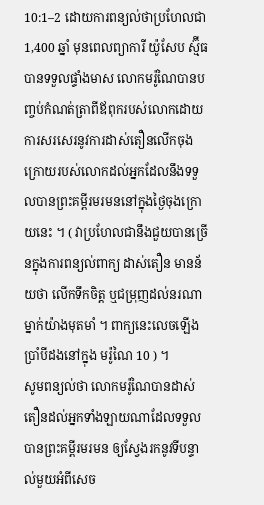10:1–2 ដោយការពន្យល់ថាប្រហែលជា 1,400 ឆ្នាំ មុនពេលព្យាការី យ៉ូសែប ស្ម៊ីធ បានទទួលផ្ទាំងមាស លោកមរ៉ូណៃបានបញ្ចប់កំណត់ត្រាពីឪពុករបស់លោកដោយការសរសេរនូវការដាស់តឿនលើកចុងក្រោយរបស់លោកដល់អ្នកដែលនឹងទទួលបានព្រះគម្ពីរមរមននៅក្នុងថ្ងៃចុងក្រោយនេះ ។ ( វាប្រហែលជានឹងជួយបានច្រើនក្នុងការពន្យល់ពាក្យ ដាស់តឿន មានន័យថា លើកទឹកចិត្ត ឬជម្រុញដល់នរណាម្នាក់យ៉ាងមុតមាំ ។ ពាក្យនេះលេចឡើងប្រាំបីដងនៅក្នុង មរ៉ូណៃ 10 ) ។
សូមពន្យល់ថា លោកមរ៉ូណៃបានដាស់តឿនដល់អ្នកទាំងឡាយណាដែលទទួលបានព្រះគម្ពីរមរមន ឲ្យស្វែងរកនូវទីបន្ទាល់មួយអំពីសេច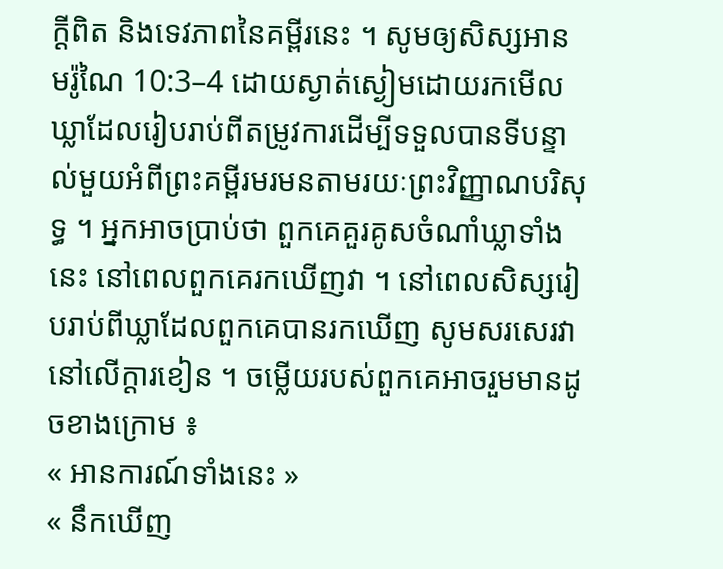ក្ដីពិត និងទេវភាពនៃគម្ពីរនេះ ។ សូមឲ្យសិស្សអាន មរ៉ូណៃ 10:3–4 ដោយស្ងាត់ស្ងៀមដោយរកមើលឃ្លាដែលរៀបរាប់ពីតម្រូវការដើម្បីទទួលបានទីបន្ទាល់មួយអំពីព្រះគម្ពីរមរមនតាមរយៈព្រះវិញ្ញាណបរិសុទ្ធ ។ អ្នកអាចប្រាប់ថា ពួកគេគួរគូសចំណាំឃ្លាទាំងនេះ នៅពេលពួកគេរកឃើញវា ។ នៅពេលសិស្សរៀបរាប់ពីឃ្លាដែលពួកគេបានរកឃើញ សូមសរសេរវានៅលើក្ដារខៀន ។ ចម្លើយរបស់ពួកគេអាចរួមមានដូចខាងក្រោម ៖
« អានការណ៍ទាំងនេះ »
« នឹកឃើញ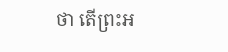ថា តើព្រះអ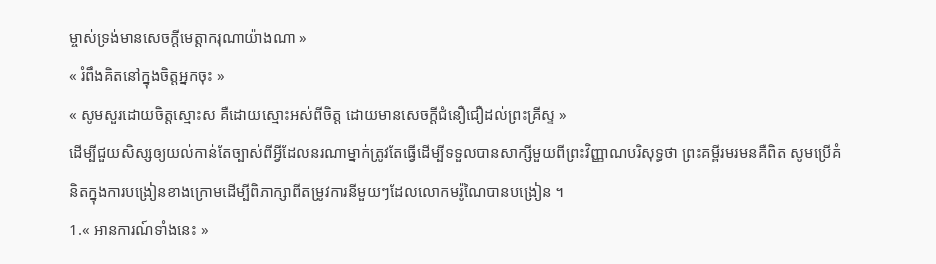ម្ចាស់ទ្រង់មានសេចក្ដីមេត្តាករុណាយ៉ាងណា »
« រំពឹងគិតនៅក្នុងចិត្តអ្នកចុះ »
« សូមសួរដោយចិត្តស្មោះស គឺដោយស្មោះអស់ពីចិត្ត ដោយមានសេចក្ដីជំនឿជឿដល់ព្រះគ្រីស្ទ »
ដើម្បីជួយសិស្សឲ្យយល់កាន់តែច្បាស់ពីអ្វីដែលនរណាម្នាក់ត្រូវតែធ្វើដើម្បីទទួលបានសាក្សីមួយពីព្រះវិញ្ញាណបរិសុទ្ធថា ព្រះគម្ពីរមរមនគឺពិត សូមប្រើគំនិតក្នុងការបង្រៀនខាងក្រោមដើម្បីពិភាក្សាពីតម្រូវការនីមួយៗដែលលោកមរ៉ូណៃបានបង្រៀន ។
1.« អានការណ៍ទាំងនេះ »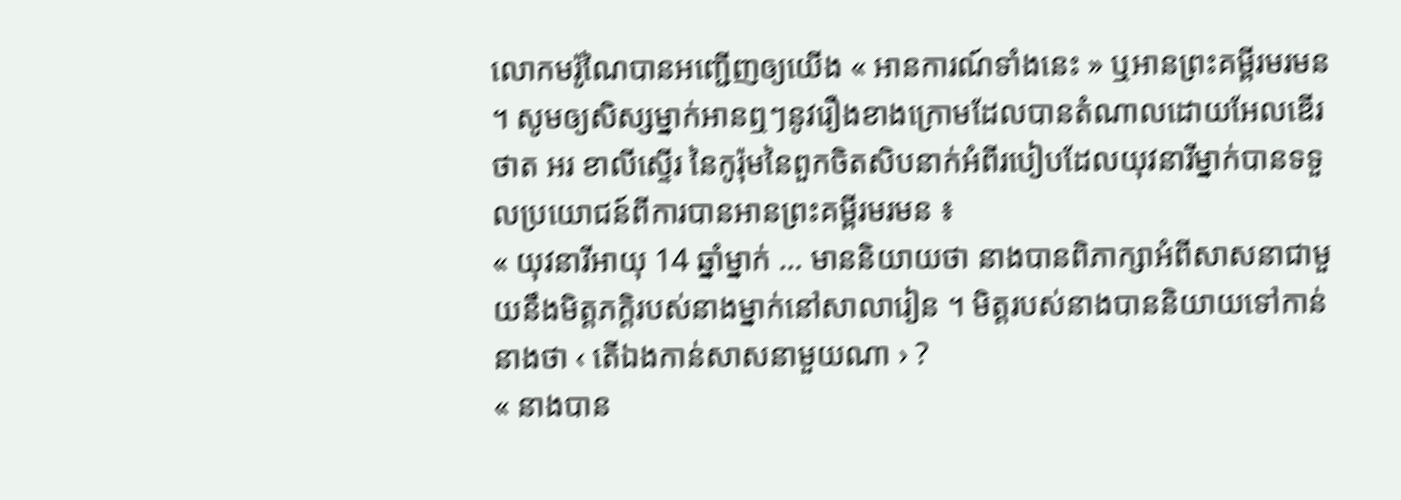លោកមរ៉ូណៃបានអញ្ជើញឲ្យយើង « អានការណ៍ទាំងនេះ » ឬអានព្រះគម្ពីរមរមន ។ សូមឲ្យសិស្សម្នាក់អានឮៗនូវរឿងខាងក្រោមដែលបានតំណាលដោយអែលឌើរ ថាត អរ ខាលីស្ទើរ នៃកូរ៉ុមនៃពួកចិតសិបនាក់អំពីរបៀបដែលយុវនារីម្នាក់បានទទួលប្រយោជន៍ពីការបានអានព្រះគម្ពីរមរមន ៖
« យុវនារីអាយុ 14 ឆ្នាំម្នាក់ … មាននិយាយថា នាងបានពិភាក្សាអំពីសាសនាជាមួយនឹងមិត្តភក្ដិរបស់នាងម្នាក់នៅសាលារៀន ។ មិត្តរបស់នាងបាននិយាយទៅកាន់នាងថា ‹ តើឯងកាន់សាសនាមួយណា › ?
« នាងបាន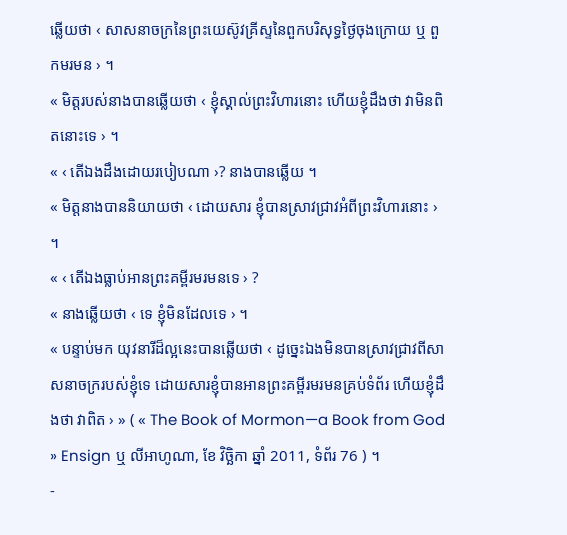ឆ្លើយថា ‹ សាសនាចក្រនៃព្រះយេស៊ូវគ្រីស្ទនៃពួកបរិសុទ្ធថ្ងៃចុងក្រោយ ឬ ពួកមរមន › ។
« មិត្តរបស់នាងបានឆ្លើយថា ‹ ខ្ញុំស្គាល់ព្រះវិហារនោះ ហើយខ្ញុំដឹងថា វាមិនពិតនោះទេ › ។
« ‹ តើឯងដឹងដោយរបៀបណា ›? នាងបានឆ្លើយ ។
« មិត្តនាងបាននិយាយថា ‹ ដោយសារ ខ្ញុំបានស្រាវជ្រាវអំពីព្រះវិហារនោះ › ។
« ‹ តើឯងធ្លាប់អានព្រះគម្ពីរមរមនទេ › ?
« នាងឆ្លើយថា ‹ ទេ ខ្ញុំមិនដែលទេ › ។
« បន្ទាប់មក យុវនារីដ៏ល្អនេះបានឆ្លើយថា ‹ ដូច្នេះឯងមិនបានស្រាវជ្រាវពីសាសនាចក្ររបស់ខ្ញុំទេ ដោយសារខ្ញុំបានអានព្រះគម្ពីរមរមនគ្រប់ទំព័រ ហើយខ្ញុំដឹងថា វាពិត › » ( « The Book of Mormon—a Book from God » Ensign ឬ លីអាហូណា, ខែ វិច្ឆិកា ឆ្នាំ 2011, ទំព័រ 76 ) ។
-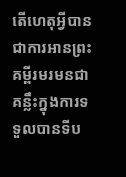តើហេតុអ្វីបានជាការអានព្រះគម្ពីរមរមនជាគន្លឹះក្នុងការទទួលបានទីប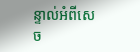ន្ទាល់អំពីសេច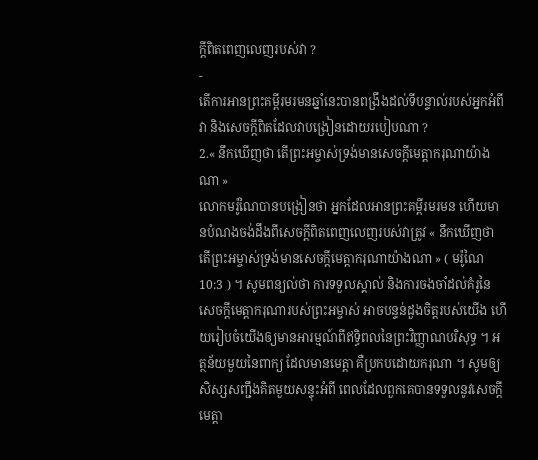ក្ដីពិតពេញលេញរបស់វា ?
-
តើការអានព្រះគម្ពីរមរមនឆ្នាំនេះបានពង្រឹងដល់ទីបន្ទាល់របស់អ្នកអំពីវា និងសេចក្ដីពិតដែលវាបង្រៀនដោយរបៀបណា ?
2.« នឹកឃើញថា តើព្រះអម្ចាស់ទ្រង់មានសេចក្ដីមេត្តាករុណាយ៉ាងណា »
លោកមរ៉ូណៃបានបង្រៀនថា អ្នកដែលអានព្រះគម្ពីរមរមន ហើយមានបំណងចង់ដឹងពីសេចក្តីពិតពេញលេញរបស់វាត្រូវ « នឹកឃើញថា តើព្រះអម្ចាស់ទ្រង់មានសេចក្ដីមេត្តាករុណាយ៉ាងណា » ( មរ៉ូណៃ 10:3 ) ។ សូមពន្យល់ថា ការទទួលស្គាល់ និងការចងចាំដល់គំរូនៃសេចក្ដីមេត្តាករុណារបស់ព្រះអម្ចាស់ អាចបន្ទន់ដួងចិត្តរបស់យើង ហើយរៀបចំយើងឲ្យមានអារម្មណ៍ពីឥទ្ធិពលនៃព្រះវិញ្ញាណបរិសុទ្ធ ។ អត្ថន័យមួយនៃពាក្យ ដែលមានមេត្តា គឺប្រកបដោយករុណា ។ សូមឲ្យសិស្សសញ្ជឹងគិតមួយសន្ទុះអំពី ពេលដែលពួកគេបានទទួលនូវសេចក្តីមេត្តា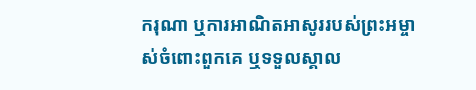ករុណា ឬការអាណិតអាសូររបស់ព្រះអម្ចាស់ចំពោះពួកគេ ឬទទួលស្គាល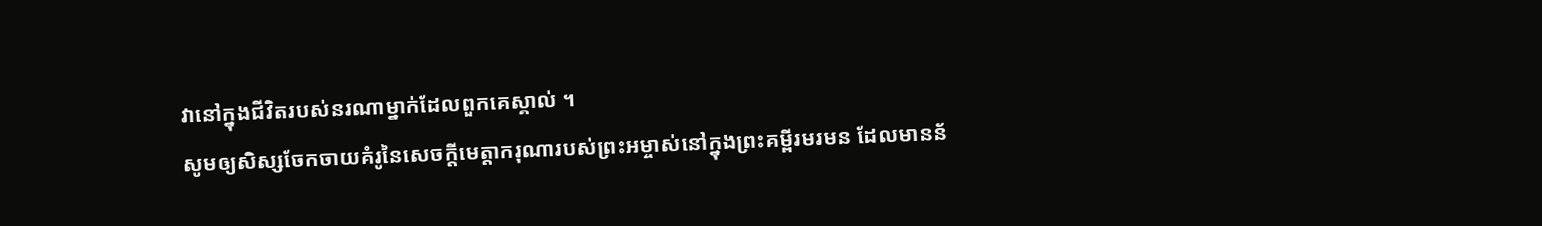វានៅក្នុងជីវិតរបស់នរណាម្នាក់ដែលពួកគេស្គាល់ ។
សូមឲ្យសិស្សចែកចាយគំរូនៃសេចក្តីមេត្តាករុណារបស់ព្រះអម្ចាស់នៅក្នុងព្រះគម្ពីរមរមន ដែលមានន័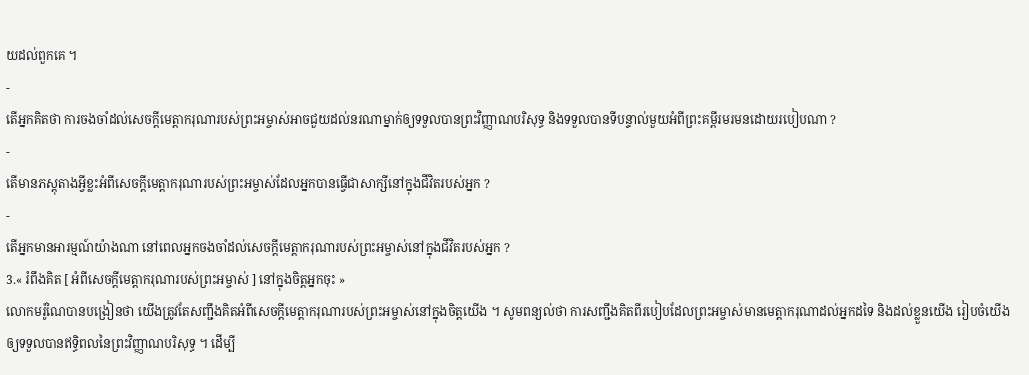យដល់ពួកគេ ។
-
តើអ្នកគិតថា ការចងចាំដល់សេចក្តីមេត្តាករុណារបស់ព្រះអម្ចាស់អាចជួយដល់នរណាម្នាក់ឲ្យទទួលបានព្រះវិញ្ញាណបរិសុទ្ធ និងទទួលបានទីបន្ទាល់មួយអំពីព្រះគម្ពីរមរមនដោយរបៀបណា ?
-
តើមានភស្ដុតាងអ្វីខ្លះអំពីសេចក្តីមេត្តាករុណារបស់ព្រះអម្ចាស់ដែលអ្នកបានធ្វើជាសាក្សីនៅក្នុងជីវិតរបស់អ្នក ?
-
តើអ្នកមានអារម្មណ៍យ៉ាងណា នៅពេលអ្នកចងចាំដល់សេចក្តីមេត្តាករុណារបស់ព្រះអម្ចាស់នៅក្នុងជីវិតរបស់អ្នក ?
3.« រំពឹងគិត [ អំពីសេចក្តីមេត្តាករុណារបស់ព្រះអម្ចាស់ ] នៅក្នុងចិត្តអ្នកចុះ »
លោកមរ៉ូណៃបានបង្រៀនថា យើងត្រូវតែសញ្ជឹងគិតអំពីសេចក្តីមេត្តាករុណារបស់ព្រះអម្ចាស់នៅក្នុងចិត្តយើង ។ សូមពន្យល់ថា ការសញ្ជឹងគិតពីរបៀបដែលព្រះអម្ចាស់មានមេត្តាករុណាដល់អ្នកដទៃ និងដល់ខ្លួនយើង រៀបចំយើងឲ្យទទួលបានឥទ្ធិពលនៃព្រះវិញ្ញាណបរិសុទ្ធ ។ ដើម្បី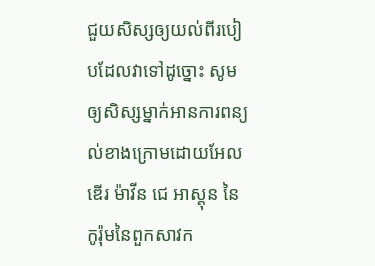ជួយសិស្សឲ្យយល់ពីរបៀបដែលវាទៅដូច្នោះ សូមឲ្យសិស្សម្នាក់អានការពន្យល់ខាងក្រោមដោយអែលឌើរ ម៉ាវីន ជេ អាស្តុន នៃកូរ៉ុមនៃពួកសាវក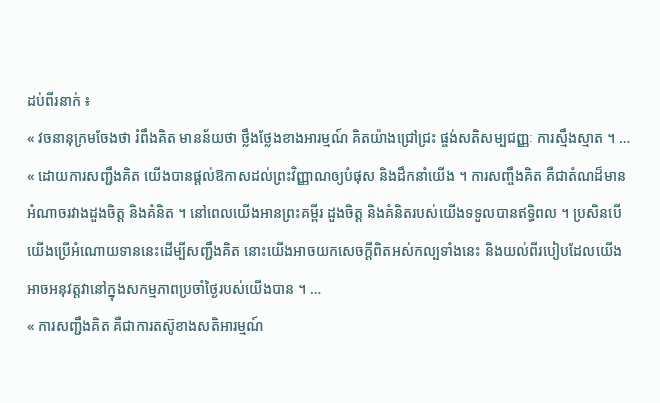ដប់ពីរនាក់ ៖
« វចនានុក្រមចែងថា រំពឹងគិត មានន័យថា ថ្លឹងថ្លែងខាងអារម្មណ៍ គិតយ៉ាងជ្រៅជ្រះ ផ្ចង់សតិសម្បជញ្ញៈ ការស្មឹងស្មាត ។ …
« ដោយការសញ្ជឹងគិត យើងបានផ្ដល់ឱកាសដល់ព្រះវិញ្ញាណឲ្យបំផុស និងដឹកនាំយើង ។ ការសញ្ចឹងគិត គឺជាតំណដ៏មានអំណាចរវាងដួងចិត្ត និងគំនិត ។ នៅពេលយើងអានព្រះគម្ពីរ ដួងចិត្ត និងគំនិតរបស់យើងទទួលបានឥទ្ធិពល ។ ប្រសិនបើយើងប្រើអំណោយទាននេះដើម្បីសញ្ជឹងគិត នោះយើងអាចយកសេចក្ដីពិតអស់កល្បទាំងនេះ និងយល់ពីរបៀបដែលយើងអាចអនុវត្តវានៅក្នុងសកម្មភាពប្រចាំថ្ងៃរបស់យើងបាន ។ …
« ការសញ្ជឹងគិត គឺជាការតស៊ូខាងសតិអារម្មណ៍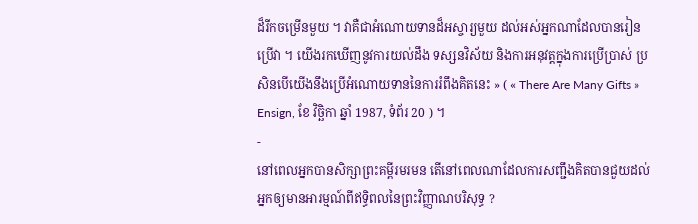ដ៏រីកចម្រើនមួយ ។ វាគឺជាអំណោយទានដ៏អស្ចារ្យមួយ ដល់អស់អ្នកណាដែលបានរៀនប្រើវា ។ យើងរកឃើញនូវការយល់ដឹង ទស្សនវិស័យ និងការអនុវត្តក្នុងការប្រើប្រាស់ ប្រសិនបើយើងនឹងប្រើអំណោយទាននៃការរំពឹងគិតនេះ » ( « There Are Many Gifts » Ensign, ខែ វិច្ឆិកា ឆ្នាំ 1987, ទំព័រ 20 ) ។
-
នៅពេលអ្នកបានសិក្សាព្រះគម្ពីរមរមន តើនៅពេលណាដែលការសញ្ជឹងគិតបានជួយដល់អ្នកឲ្យមានអារម្មណ៍ពីឥទ្ធិពលនៃព្រះវិញ្ញាណបរិសុទ្ធ ?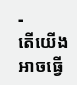-
តើយើងអាចធ្វើ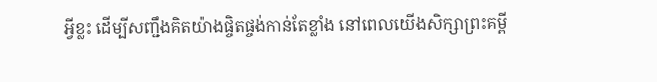អ្វីខ្លះ ដើម្បីសញ្ជឹងគិតយ៉ាងផ្ចិតផ្ចង់កាន់តែខ្លាំង នៅពេលយើងសិក្សាព្រះគម្ពី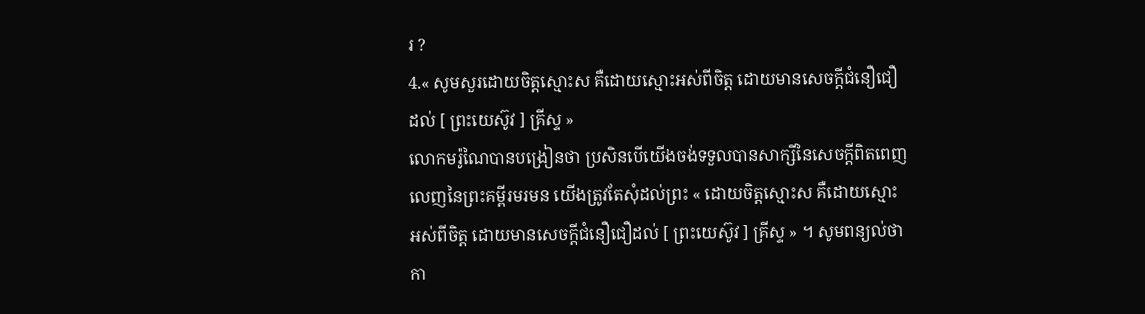រ ?
4.« សូមសួរដោយចិត្តស្មោះស គឺដោយស្មោះអស់ពីចិត្ត ដោយមានសេចក្ដីជំនឿជឿដល់ [ ព្រះយេស៊ូវ ] គ្រីស្ទ »
លោកមរ៉ូណៃបានបង្រៀនថា ប្រសិនបើយើងចង់ទទួលបានសាក្សីនៃសេចក្ដីពិតពេញលេញនៃព្រះគម្ពីរមរមន យើងត្រូវតែសុំដល់ព្រះ « ដោយចិត្តស្មោះស គឺដោយស្មោះអស់ពីចិត្ត ដោយមានសេចក្ដីជំនឿជឿដល់ [ ព្រះយេស៊ូវ ] គ្រីស្ទ » ។ សូមពន្យល់ថា កា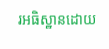រអធិស្ឋានដោយ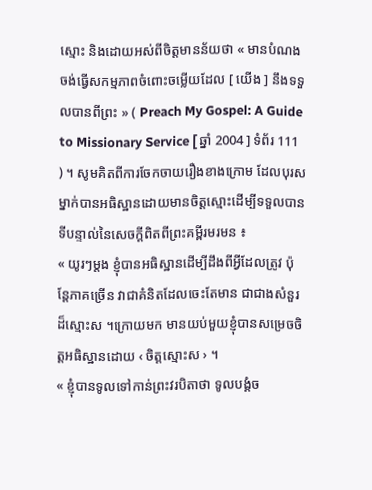ស្មោះ និងដោយអស់ពីចិត្តមានន័យថា « មានបំណងចង់ធ្វើសកម្មភាពចំពោះចម្លើយដែល [ យើង ] នឹងទទួលបានពីព្រះ » ( Preach My Gospel: A Guide to Missionary Service [ ឆ្នាំ 2004 ] ទំព័រ 111 ) ។ សូមគិតពីការចែកចាយរឿងខាងក្រោម ដែលបុរសម្នាក់បានអធិស្ឋានដោយមានចិត្តស្មោះដើម្បីទទួលបានទីបន្ទាល់នៃសេចក្ដីពិតពីព្រះគម្ពីរមរមន ៖
« យូរៗម្តង ខ្ញុំបានអធិស្ឋានដើម្បីដឹងពីអ្វីដែលត្រូវ ប៉ុន្តែភាគច្រើន វាជាគំនិតដែលចេះតែមាន ជាជាងសំនួរដ៏ស្មោះស ។ក្រោយមក មានយប់មួយខ្ញុំបានសម្រេចចិត្តអធិស្ឋានដោយ ‹ ចិត្តស្មោះស › ។
« ខ្ញុំបានទូលទៅកាន់ព្រះវរបិតាថា ទូលបង្គំច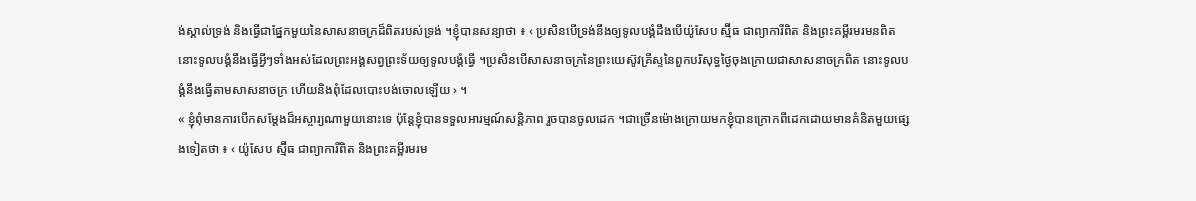ង់ស្គាល់ទ្រង់ និងធ្វើជាផ្នែកមួយនៃសាសនាចក្រដ៏ពិតរបស់ទ្រង់ ។ខ្ញុំបានសន្យាថា ៖ ‹ ប្រសិនបើទ្រង់នឹងឲ្យទូលបង្គំដឹងបើយ៉ូសែប ស្ម៊ីធ ជាព្យាការីពិត និងព្រះគម្ពីរមរមនពិត នោះទូលបង្គំនឹងធ្វើអ្វីៗទាំងអស់ដែលព្រះអង្គសព្វព្រះទ័យឲ្យទូលបង្គំធ្វើ ។ប្រសិនបើសាសនាចក្រនៃព្រះយេស៊ូវគ្រីស្ទនៃពួកបរិសុទ្ធថ្ងៃចុងក្រោយជាសាសនាចក្រពិត នោះទូលបង្គំនឹងធ្វើតាមសាសនាចក្រ ហើយនិងពុំដែលបោះបង់ចោលឡើយ › ។
« ខ្ញុំពុំមានការបើកសម្តែងដ៏អស្ចារ្យណាមួយនោះទេ ប៉ុន្តែខ្ញុំបានទទួលអារម្មណ៍សន្តិភាព រួចបានចូលដេក ។ជាច្រើនម៉ោងក្រោយមកខ្ញុំបានក្រោកពីដេកដោយមានគំនិតមួយផ្សេងទៀតថា ៖ ‹ យ៉ូសែប ស្ម៊ីធ ជាព្យាការីពិត និងព្រះគម្ពីរមរម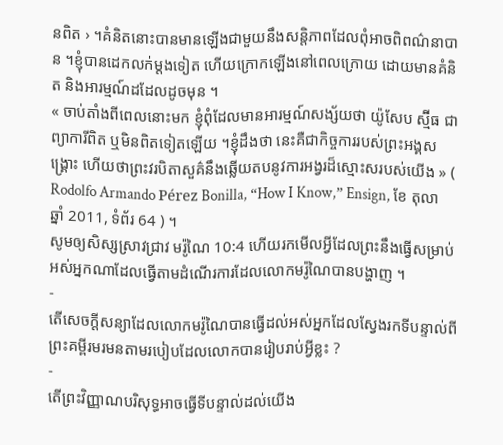នពិត › ។គំនិតនោះបានមានឡើងជាមួយនឹងសន្តិភាពដែលពុំអាចពិពណ៌នាបាន ។ខ្ញុំបានដេកលក់ម្តងទៀត ហើយក្រោកឡើងនៅពេលក្រោយ ដោយមានគំនិត និងអារម្មណ៍ដដែលដូចមុន ។
« ចាប់តាំងពីពេលនោះមក ខ្ញុំពុំដែលមានអារម្មណ៍សង្ស័យថា យ៉ូសែប ស្ម៊ីធ ជាព្យាការីពិត ឬមិនពិតទៀតឡើយ ។ខ្ញុំដឹងថា នេះគឺជាកិច្ចការរបស់ព្រះអង្គសង្គ្រោះ ហើយថាព្រះវរបិតាសួគ៌នឹងឆ្លើយតបនូវការអង្វរដ៏ស្មោះសរបស់យើង » ( Rodolfo Armando Pérez Bonilla, “How I Know,” Ensign, ខែ តុលា ឆ្នាំ 2011, ទំព័រ 64 ) ។
សូមឲ្យសិស្សស្រាវជ្រាវ មរ៉ូណៃ 10:4 ហើយរកមើលអ្វីដែលព្រះនឹងធ្វើសម្រាប់អស់អ្នកណាដែលធ្វើតាមដំណើរការដែលលោកមរ៉ូណៃបានបង្ហាញ ។
-
តើសេចក្ដីសន្យាដែលលោកមរ៉ូណៃបានធ្វើដល់អស់អ្នកដែលស្វែងរកទីបន្ទាល់ពីព្រះគម្ពីរមរមនតាមរបៀបដែលលោកបានរៀបរាប់អ្វីខ្លះ ?
-
តើព្រះវិញ្ញាណបរិសុទ្ធអាចធ្វើទីបន្ទាល់ដល់យើង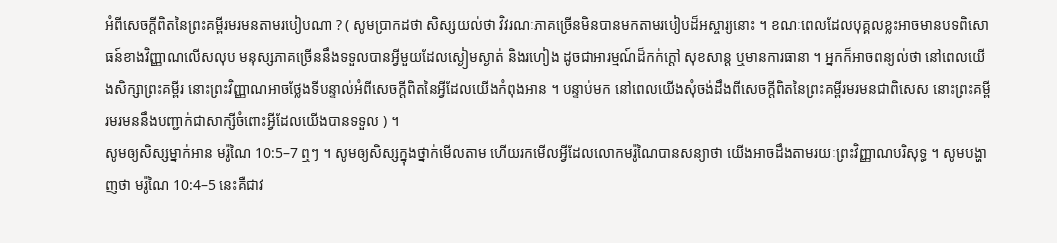អំពីសេចក្តីពិតនៃព្រះគម្ពីរមរមនតាមរបៀបណា ? ( សូមប្រាកដថា សិស្សយល់ថា វិវរណៈភាគច្រើនមិនបានមកតាមរបៀបដ៏អស្ចារ្យនោះ ។ ខណៈពេលដែលបុគ្គលខ្លះអាចមានបទពិសោធន៍ខាងវិញ្ញាណលើសលុប មនុស្សភាគច្រើននឹងទទួលបានអ្វីមួយដែលស្ងៀមស្ងាត់ និងរហៀង ដូចជាអារម្មណ៍ដ៏កក់ក្ដៅ សុខសាន្ដ ឬមានការធានា ។ អ្នកក៏អាចពន្យល់ថា នៅពេលយើងសិក្សាព្រះគម្ពីរ នោះព្រះវិញ្ញាណអាចថ្លែងទីបន្ទាល់អំពីសេចក្ដីពិតនៃអ្វីដែលយើងកំពុងអាន ។ បន្ទាប់មក នៅពេលយើងសុំចង់ដឹងពីសេចក្ដីពិតនៃព្រះគម្ពីរមរមនជាពិសេស នោះព្រះគម្ពីរមរមននឹងបញ្ជាក់ជាសាក្សីចំពោះអ្វីដែលយើងបានទទួល ) ។
សូមឲ្យសិស្សម្នាក់អាន មរ៉ូណៃ 10:5–7 ឮៗ ។ សូមឲ្យសិស្សក្នុងថ្នាក់មើលតាម ហើយរកមើលអ្វីដែលលោកមរ៉ូណៃបានសន្យាថា យើងអាចដឹងតាមរយៈព្រះវិញ្ញាណបរិសុទ្ធ ។ សូមបង្ហាញថា មរ៉ូណៃ 10:4–5 នេះគឺជាវ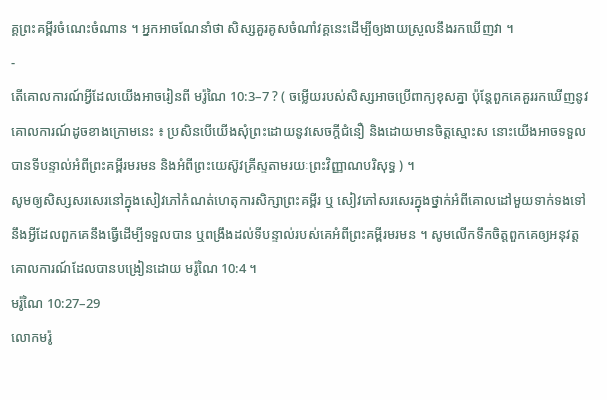គ្គព្រះគម្ពីរចំណេះចំណាន ។ អ្នកអាចណែនាំថា សិស្សគួរគូសចំណាំវគ្គនេះដើម្បីឲ្យងាយស្រួលនឹងរកឃើញវា ។
-
តើគោលការណ៍អ្វីដែលយើងអាចរៀនពី មរ៉ូណៃ 10:3–7 ? ( ចម្លើយរបស់សិស្សអាចប្រើពាក្យខុសគ្នា ប៉ុន្ដែពួកគេគួររកឃើញនូវគោលការណ៍ដូចខាងក្រោមនេះ ៖ ប្រសិនបើយើងសុំព្រះដោយនូវសេចក្តីជំនឿ និងដោយមានចិត្តស្មោះស នោះយើងអាចទទួលបានទីបន្ទាល់អំពីព្រះគម្ពីរមរមន និងអំពីព្រះយេស៊ូវគ្រីស្ទតាមរយៈព្រះវិញ្ញាណបរិសុទ្ធ ) ។
សូមឲ្យសិស្សសរសេរនៅក្នុងសៀវភៅកំណត់ហេតុការសិក្សាព្រះគម្ពីរ ឬ សៀវភៅសរសេរក្នុងថ្នាក់អំពីគោលដៅមួយទាក់ទងទៅនឹងអ្វីដែលពួកគេនឹងធ្វើដើម្បីទទួលបាន ឬពង្រឹងដល់ទីបន្ទាល់របស់គេអំពីព្រះគម្ពីរមរមន ។ សូមលើកទឹកចិត្តពួកគេឲ្យអនុវត្តគោលការណ៍ដែលបានបង្រៀនដោយ មរ៉ូណៃ 10:4 ។
មរ៉ូណៃ 10:27–29
លោកមរ៉ូ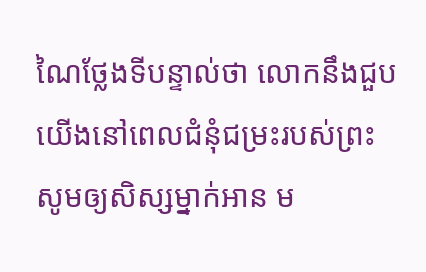ណៃថ្លែងទីបន្ទាល់ថា លោកនឹងជួបយើងនៅពេលជំនុំជម្រះរបស់ព្រះ
សូមឲ្យសិស្សម្នាក់អាន ម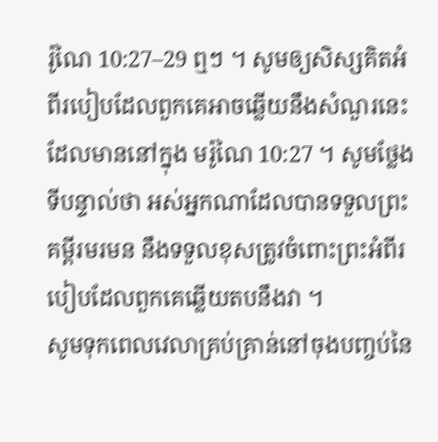រ៉ូណៃ 10:27–29 ឮៗ ។ សូមឲ្យសិស្សគិតអំពីរបៀបដែលពួកគេអាចឆ្លើយនឹងសំណួរនេះដែលមាននៅក្នុង មរ៉ូណៃ 10:27 ។ សូមថ្លែងទីបន្ទាល់ថា អស់អ្នកណាដែលបានទទួលព្រះគម្ពីរមរមន នឹងទទួលខុសត្រូវចំពោះព្រះអំពីរបៀបដែលពួកគេឆ្លើយតបនឹងវា ។
សូមទុកពេលវេលាគ្រប់គ្រាន់នៅចុងបញ្ចប់នៃ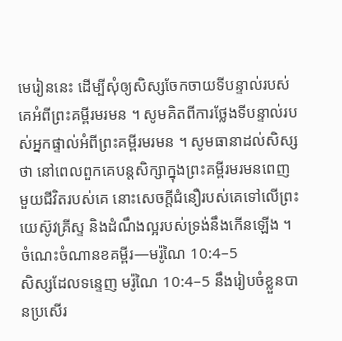មេរៀននេះ ដើម្បីសុំឲ្យសិស្សចែកចាយទីបន្ទាល់របស់គេអំពីព្រះគម្ពីរមរមន ។ សូមគិតពីការថ្លែងទីបន្ទាល់របស់អ្នកផ្ទាល់អំពីព្រះគម្ពីរមរមន ។ សូមធានាដល់សិស្សថា នៅពេលពួកគេបន្ដសិក្សាក្នុងព្រះគម្ពីរមរមនពេញមួយជីវិតរបស់គេ នោះសេចក្តីជំនឿរបស់គេទៅលើព្រះយេស៊ូវគ្រីស្ទ និងដំណឹងល្អរបស់ទ្រង់នឹងកើនឡើង ។
ចំណេះចំណានខគម្ពីរ—មរ៉ូណៃ 10:4–5
សិស្សដែលទន្ទេញ មរ៉ូណៃ 10:4–5 នឹងរៀបចំខ្លួនបានប្រសើរ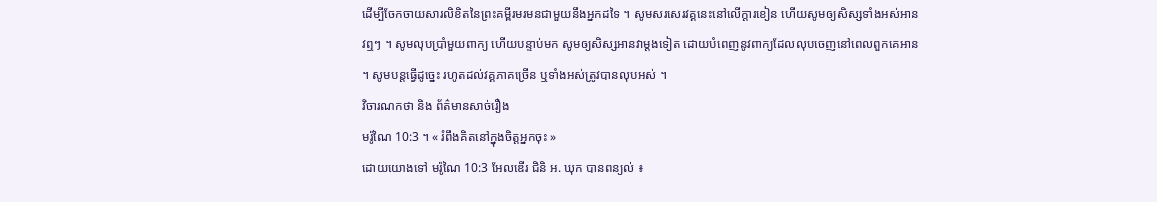ដើម្បីចែកចាយសារលិខិតនៃព្រះគម្ពីរមរមនជាមួយនឹងអ្នកដទៃ ។ សូមសរសេរវគ្គនេះនៅលើក្ដារខៀន ហើយសូមឲ្យសិស្សទាំងអស់អានវឮៗ ។ សូមលុបប្រាំមួយពាក្យ ហើយបន្ទាប់មក សូមឲ្យសិស្សអានវាម្ដងទៀត ដោយបំពេញនូវពាក្យដែលលុបចេញនៅពេលពួកគេអាន ។ សូមបន្ដធ្វើដូច្នេះ រហូតដល់វគ្គភាគច្រើន ឬទាំងអស់ត្រូវបានលុបអស់ ។
វិចារណកថា និង ព័ត៌មានសាច់រឿង
មរ៉ូណៃ 10:3 ។ « រំពឹងគិតនៅក្នុងចិត្តអ្នកចុះ »
ដោយយោងទៅ មរ៉ូណៃ 10:3 អែលឌើរ ជិនិ អ. ឃុក បានពន្យល់ ៖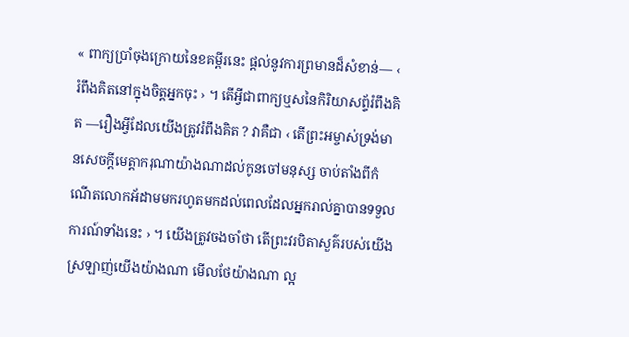« ពាក្យប្រាំចុងក្រោយនៃខគម្ពីរនេះ ផ្ដល់នូវការព្រមានដ៏សំខាន់— ‹ រំពឹងគិតនៅក្នុងចិត្តអ្នកចុះ › ។ តើអ្វីជាពាក្យឬសនៃកិរិយាសព័្ទរំពឹងគិត —រឿងអ្វីដែលយើងត្រូវរំពឹងគិត ? វាគឺជា ‹ តើព្រះអម្ចាស់ទ្រង់មានសេចក្ដីមេត្តាករុណាយ៉ាងណាដល់កូនចៅមនុស្ស ចាប់តាំងពីកំណើតលោកអ័ដាមមករហូតមកដល់ពេលដែលអ្នករាល់គ្នាបានទទួលការណ៍ទាំងនេះ › ។ យើងត្រូវចងចាំថា តើព្រះវរបិតាសួគ៌របស់យើងស្រឡាញ់យើងយ៉ាងណា មើលថែយ៉ាងណា ល្អ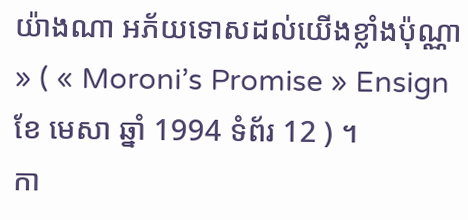យ៉ាងណា អភ័យទោសដល់យើងខ្លាំងប៉ុណ្ណា » ( « Moroni’s Promise » Ensign ខែ មេសា ឆ្នាំ 1994 ទំព័រ 12 ) ។
កា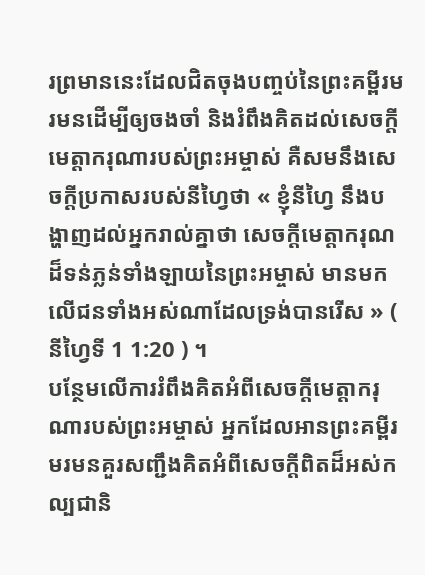រព្រមាននេះដែលជិតចុងបញ្ចប់នៃព្រះគម្ពីរមរមនដើម្បីឲ្យចងចាំ និងរំពឹងគិតដល់សេចក្ដីមេត្តាករុណារបស់ព្រះអម្ចាស់ គឺសមនឹងសេចក្ដីប្រកាសរបស់នីហ្វៃថា « ខ្ញុំនីហ្វៃ នឹងបង្ហាញដល់អ្នករាល់គ្នាថា សេចក្ដីមេត្តាករុណដ៏ទន់ភ្លន់ទាំងឡាយនៃព្រះអម្ចាស់ មានមកលើជនទាំងអស់ណាដែលទ្រង់បានរើស » ( នីហ្វៃទី 1 1:20 ) ។
បន្ថែមលើការរំពឹងគិតអំពីសេចក្ដីមេត្តាករុណារបស់ព្រះអម្ចាស់ អ្នកដែលអានព្រះគម្ពីរមរមនគួរសញ្ជឹងគិតអំពីសេចក្ដីពិតដ៏អស់កល្បជានិ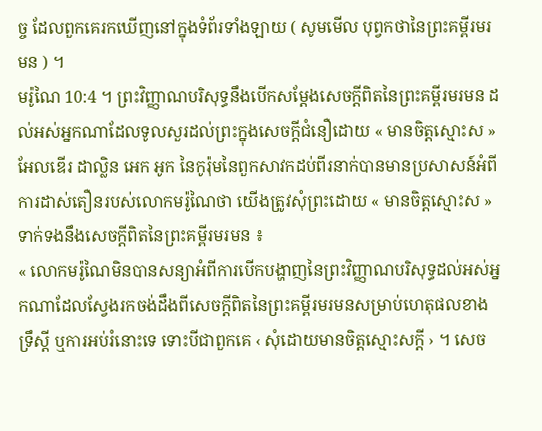ច្ច ដែលពួកគេរកឃើញនៅក្នុងទំព័រទាំងឡាយ ( សូមមើល បុព្វកថានៃព្រះគម្ពីរមរមន ) ។
មរ៉ូណៃ 10:4 ។ ព្រះវិញ្ញាណបរិសុទ្ធនឹងបើកសម្តែងសេចក្តីពិតនៃព្រះគម្ពីរមរមន ដល់អស់អ្នកណាដែលទូលសួរដល់ព្រះក្នុងសេចក្តីជំនឿដោយ « មានចិត្តស្មោះស »
អែលឌើរ ដាល្លិន អេក អូក នៃកូរ៉ុមនៃពួកសាវកដប់ពីរនាក់បានមានប្រសាសន៍អំពីការដាស់តឿនរបស់លោកមរ៉ូណៃថា យើងត្រូវសុំព្រះដោយ « មានចិត្តស្មោះស » ទាក់ទងនឹងសេចក្ដីពិតនៃព្រះគម្ពីរមរមន ៖
« លោកមរ៉ូណៃមិនបានសន្យាអំពីការបើកបង្ហាញនៃព្រះវិញ្ញាណបរិសុទ្ធដល់អស់អ្នកណាដែលស្វែងរកចង់ដឹងពីសេចក្ដីពិតនៃព្រះគម្ពីរមរមនសម្រាប់ហេតុផលខាងទ្រឹស្តី ឬការអប់រំនោះទេ ទោះបីជាពួកគេ ‹ សុំដោយមានចិត្តស្មោះសក្ដី › ។ សេច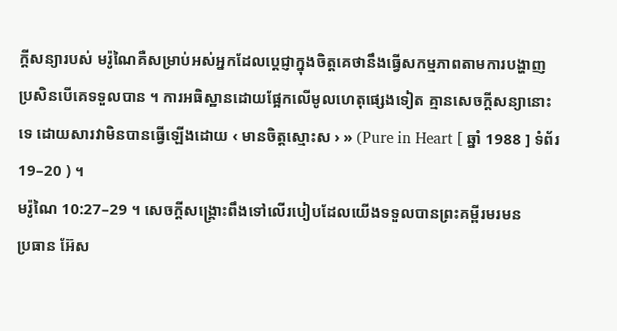ក្ដីសន្យារបស់ មរ៉ូណៃគឺសម្រាប់អស់អ្នកដែលប្ដេជ្ញាក្នុងចិត្តគេថានឹងធ្វើសកម្មភាពតាមការបង្ហាញ ប្រសិនបើគេទទួលបាន ។ ការអធិស្ឋានដោយផ្អែកលើមូលហេតុផ្សេងទៀត គ្មានសេចក្ដីសន្យានោះទេ ដោយសារវាមិនបានធ្វើឡើងដោយ ‹ មានចិត្តស្មោះស › » (Pure in Heart [ ឆ្នាំ 1988 ] ទំព័រ 19–20 ) ។
មរ៉ូណៃ 10:27–29 ។ សេចក្តីសង្គ្រោះពឹងទៅលើរបៀបដែលយើងទទួលបានព្រះគម្ពីរមរមន
ប្រធាន អ៊ែស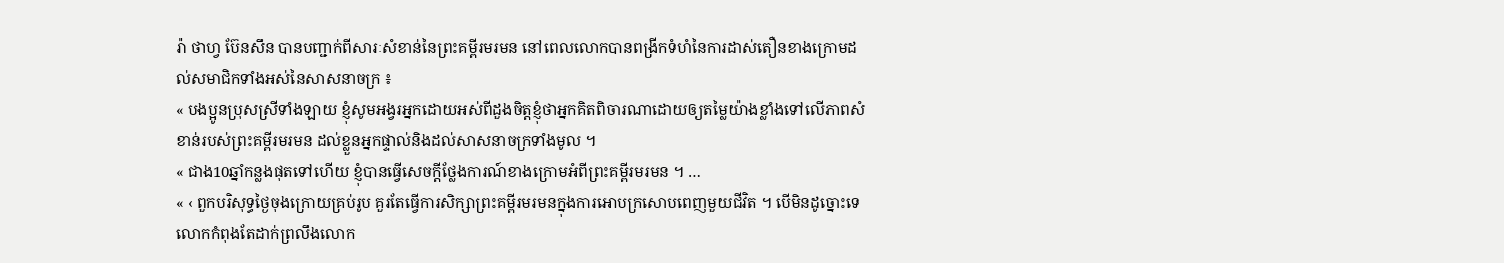រ៉ា ថាហ្វ ប៊ែនសឹន បានបញ្ជាក់ពីសារៈសំខាន់នៃព្រះគម្ពីរមរមន នៅពេលលោកបានពង្រីកទំហំនៃការដាស់តឿនខាងក្រោមដល់សមាជិកទាំងអស់នៃសាសនាចក្រ ៖
« បងប្អូនប្រុសស្រីទាំងឡាយ ខ្ញុំសូមអង្វរអ្នកដោយអស់ពីដួងចិត្តខ្ញុំថាអ្នកគិតពិចារណាដោយឲ្យតម្លៃយ៉ាងខ្លាំងទៅលើភាពសំខាន់របស់ព្រះគម្ពីរមរមន ដល់ខ្លួនអ្នកផ្ទាល់និងដល់សាសនាចក្រទាំងមូល ។
« ជាង10ឆ្នាំកន្លងផុតទៅហើយ ខ្ញុំបានធ្វើសេចក្តីថ្លែងការណ៍ខាងក្រោមអំពីព្រះគម្ពីរមរមន ។ …
« ‹ ពួកបរិសុទ្ធថ្ងៃចុងក្រោយគ្រប់រូប គួរតែធ្វើការសិក្សាព្រះគម្ពីរមរមនក្នុងការអោបក្រសោបពេញមួយជីវិត ។ បើមិនដូច្នោះទេ លោកកំពុងតែដាក់ព្រលឹងលោក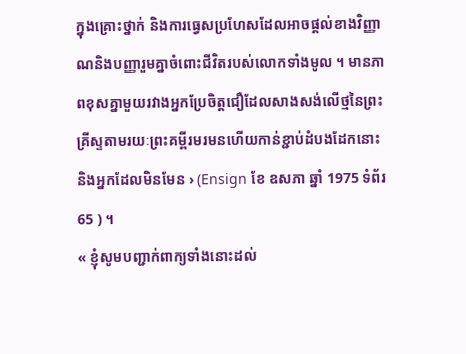ក្នុងគ្រោះថ្នាក់ និងការធ្វេសប្រហែសដែលអាចផ្តល់ខាងវិញ្ញាណនិងបញ្ញារួមគ្នាចំពោះជីវិតរបស់លោកទាំងមូល ។ មានភាពខុសគ្នាមួយរវាងអ្នកប្រែចិត្តជឿដែលសាងសង់លើថ្មនៃព្រះគ្រីស្ទតាមរយៈព្រះគម្ពីរមរមនហើយកាន់ខ្ជាប់ដំបងដែកនោះ និងអ្នកដែលមិនមែន › (Ensign ខែ ឧសភា ឆ្នាំ 1975 ទំព័រ 65 ) ។
« ខ្ញុំសូមបញ្ជាក់ពាក្យទាំងនោះដល់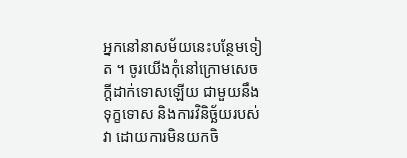អ្នកនៅនាសម័យនេះបន្ថែមទៀត ។ ចូរយើងកុំនៅក្រោមសេចក្តីដាក់ទោសឡើយ ជាមួយនឹងទុក្ខទោស និងការវិនិច្ឆ័យរបស់វា ដោយការមិនយកចិ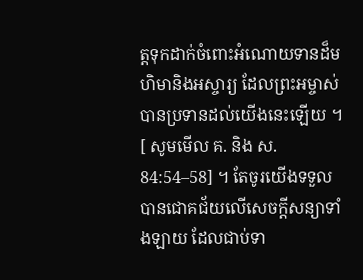ត្តទុកដាក់ចំពោះអំណោយទានដ៏មហិមានិងអស្ចារ្យ ដែលព្រះអម្ចាស់បានប្រទានដល់យើងនេះឡើយ ។ [ សូមមើល គ. និង ស. 84:54–58] ។ តែចូរយើងទទួលបានជោគជ័យលើសេចក្ដីសន្យាទាំងឡាយ ដែលជាប់ទា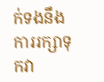ក់ទងនឹងការរក្សាទុកវា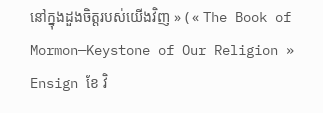នៅក្នុងដួងចិត្តរបស់យើងវិញ » ( « The Book of Mormon—Keystone of Our Religion » Ensign ខែ វិ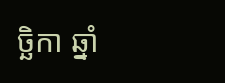ច្ឆិកា ឆ្នាំ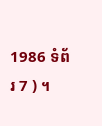1986 ទំព័រ 7 ) ។